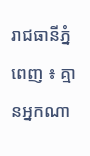រាជធានីភ្នំពេញ ៖ គ្មានអ្នកណា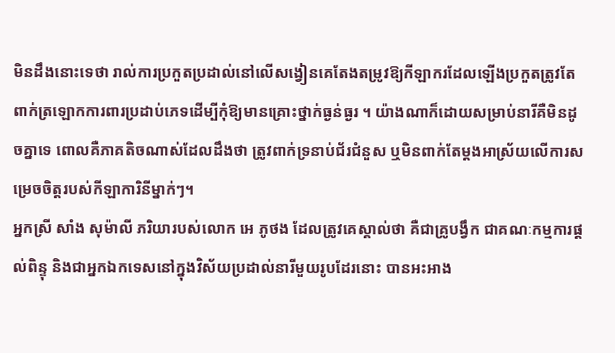មិនដឹងនោះទេថា រាល់ការប្រកួតប្រដាល់នៅលើសង្វៀនគេតែងតម្រូវឱ្យកីឡាករដែលឡើងប្រកួតត្រូវតែពាក់ត្រឡោកការពារប្រដាប់ភេទដើម្បីកុំឱ្យមានគ្រោះថ្នាក់ធ្ងន់ធ្ងរ ។ យ៉ាងណាក៏ដោយសម្រាប់នារីគឺមិនដូចគ្នាទេ ពោលគឺភាគតិចណាស់ដែលដឹងថា ត្រូវពាក់ទ្រនាប់ជ័រជំនួស ឬមិនពាក់តែម្ដងអាស្រ័យលើការសម្រេចចិត្តរបស់កីឡាការិនីម្នាក់ៗ។
អ្នកស្រី សាំង សុម៉ាលី ភរិយារបស់លោក អេ ភូថង ដែលត្រូវគេស្គាល់ថា គឺជាគ្រូបង្វឹក ជាគណៈកម្មការផ្ដល់ពិន្ទុ និងជាអ្នកឯកទេសនៅក្នុងវិស័យប្រដាល់នារីមួយរូបដែរនោះ បានអះអាង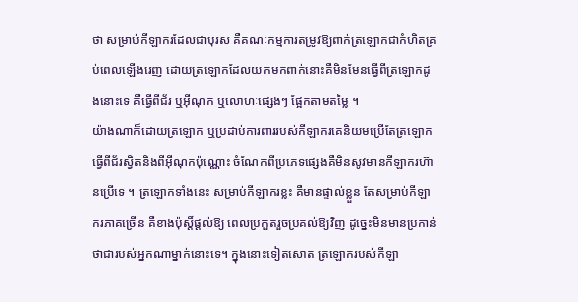ថា សម្រាប់កីឡាករដែលជាបុរស គឺគណៈកម្មការតម្រូវឱ្យពាក់ត្រឡោកជាកំហិតគ្រប់ពេលឡើងរេញ ដោយត្រឡោកដែលយកមកពាក់នោះគឺមិនមែនធ្វើពីត្រឡោកដូងនោះទេ គឺធ្វើពីជ័រ ឬអ៊ីណុក ឬលោហៈផ្សេងៗ ផ្អែកតាមតម្លៃ ។
យ៉ាងណាក៏ដោយត្រឡោក ឬប្រដាប់ការពាររបស់កីឡាករគេនិយមប្រើតែត្រឡោកធ្វើពីជ័រស្វិតនិងពីអ៊ីណុកប៉ុណ្ណោះ ចំណែកពីប្រភេទផ្សេងគឺមិនសូវមានកីឡាករហ៊ានប្រើទេ ។ ត្រឡោកទាំងនេះ សម្រាប់កីឡាករខ្លះ គឺមានផ្ទាល់ខ្លួន តែសម្រាប់កីឡាករភាគច្រើន គឺខាងប៉ុស្តិ៍ផ្ដល់ឱ្យ ពេលប្រកួតរួចប្រគល់ឱ្យវិញ ដូច្នេះមិនមានប្រកាន់ថាជារបស់អ្នកណាម្នាក់នោះទេ។ ក្នុងនោះទៀតសោត ត្រឡោករបស់កីឡា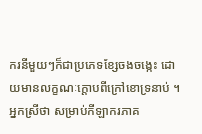ករនីមួយៗក៏ជាប្រភេទខ្សែចងចង្កេះ ដោយមានលក្ខណៈក្ដោបពីក្រៅខោទ្រនាប់ ។ អ្នកស្រីថា សម្រាប់កីឡាករភាគ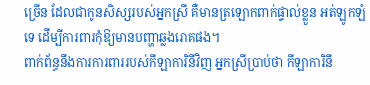ច្រើន ដែលជាកូនសិស្សរបស់អ្នកស្រី គឺមានត្រឡោកពាក់ផ្ទាល់ខ្លួន អត់ឡូកឡំទេ ដើម្បីការពារកុំឱ្យមានបញ្ហាឆ្លងរោគផង។
ពាក់ព័ន្ធនឹងការការពាររបស់កីឡាការិនីវិញ អ្នកស្រីប្រាប់ថា កីឡាការិនី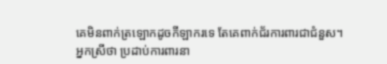គេមិនពាក់ត្រឡោកដូចកីឡាករទេ តែគេពាក់ជ័រការពារជាជំនួស។
អ្នកស្រីថា ប្រដាប់ការពារនា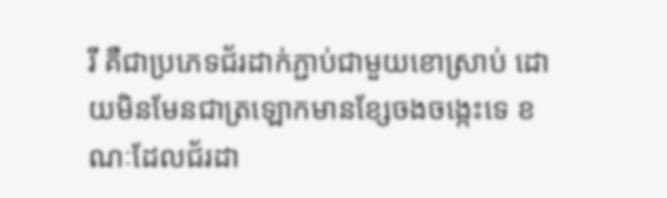រី គឺជាប្រភេទជ័រដាក់ភ្ជាប់ជាមួយខោស្រាប់ ដោយមិនមែនជាត្រឡោកមានខ្សែចងចង្កេះទេ ខណៈដែលជ័រដា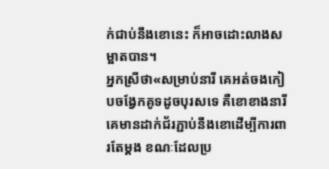ក់ជាប់នឹងខោនេះ ក៏អាចដោះលាងសម្អាតបាន។
អ្នកស្រីថា«សម្រាប់នារី គេអត់ចងកៀបចង្វែកគូទដូចបុរសទេ គឺខោខាងនារី គេមានដាក់ជ័រភ្ជាប់នឹងខោដើម្បីការពារតែម្ដង ខណៈដែលប្រ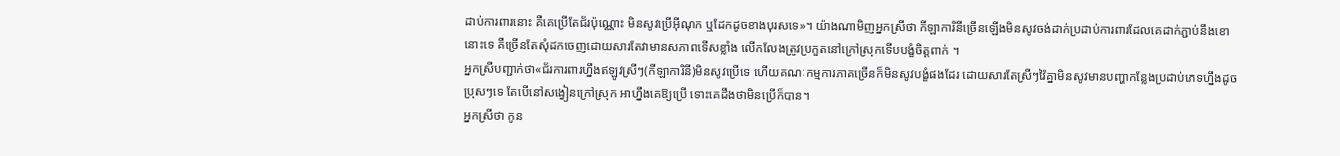ដាប់ការពារនោះ គឺគេប្រើតែជ័រប៉ុណ្ណោះ មិនសូវប្រើអ៊ីណុក ឬដែកដូចខាងបុរសទេ»។ យ៉ាងណាមិញអ្នកស្រីថា កីឡាការិនីច្រើនឡើងមិនសូវចង់ដាក់ប្រដាប់ការពារដែលគេដាក់ភ្ជាប់នឹងខោនោះទេ គឺច្រើនតែសុំដកចេញដោយសារតែវាមានសភាពទើសខ្លាំង លើកលែងត្រូវប្រកួតនៅក្រៅស្រុកទើបបង្ខំចិត្តពាក់ ។
អ្នកស្រីបញ្ជាក់ថា«ជ័រការពារហ្នឹងឥឡូវស្រីៗ(កីឡាការិនី)មិនសូវប្រើទេ ហើយគណៈកម្មការភាគច្រើនក៏មិនសូវបង្ខំផងដែរ ដោយសារតែស្រីៗវ៉ៃគ្នាមិនសូវមានបញ្ហាកន្លែងប្រដាប់ភេទហ្នឹងដូចប្រុសៗទេ តែបើនៅសង្វៀនក្រៅស្រុក អាហ្នឹងគេឱ្យប្រើ ទោះគេដឹងថាមិនប្រើក៏បាន។
អ្នកស្រីថា កូន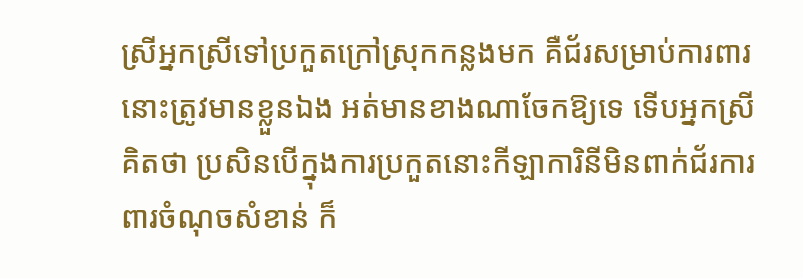ស្រីអ្នកស្រីទៅប្រកួតក្រៅស្រុកកន្លងមក គឺជ័រសម្រាប់ការពារនោះត្រូវមានខ្លួនឯង អត់មានខាងណាចែកឱ្យទេ ទើបអ្នកស្រីគិតថា ប្រសិនបើក្នុងការប្រកួតនោះកីឡាការិនីមិនពាក់ជ័រការពារចំណុចសំខាន់ ក៏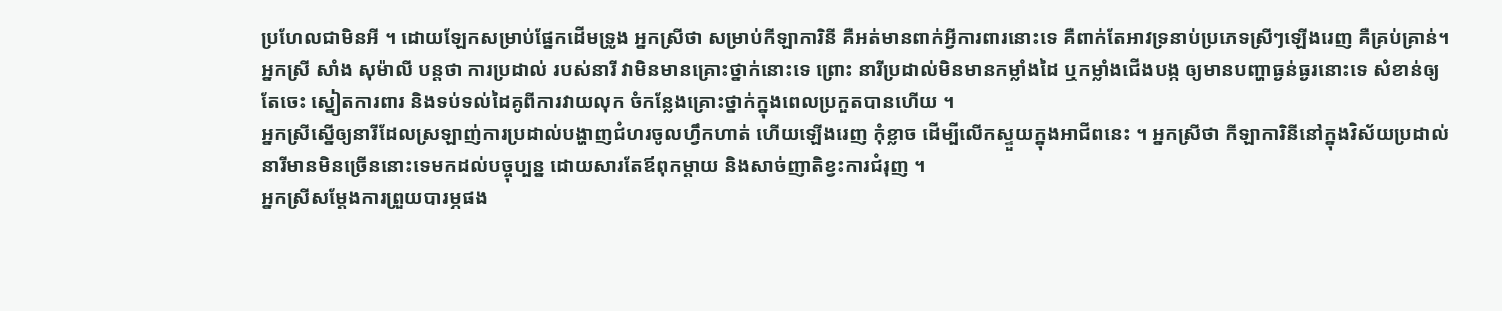ប្រហែលជាមិនអី ។ ដោយឡែកសម្រាប់ផ្នែកដើមទ្រូង អ្នកស្រីថា សម្រាប់កីឡាការិនី គឺអត់មានពាក់អ្វីការពារនោះទេ គឺពាក់តែអាវទ្រនាប់ប្រភេទស្រីៗឡើងរេញ គឺគ្រប់គ្រាន់។
អ្នកស្រី សាំង សុម៉ាលី បន្តថា ការប្រដាល់ របស់នារី វាមិនមានគ្រោះថ្នាក់នោះទេ ព្រោះ នារីប្រដាល់មិនមានកម្លាំងដៃ ឬកម្លាំងជើងបង្ក ឲ្យមានបញ្ហាធ្ងន់ធ្ងរនោះទេ សំខាន់ឲ្យតែចេះ ស្នៀតការពារ និងទប់ទល់ដៃគូពីការវាយលុក ចំកន្លែងគ្រោះថ្នាក់ក្នុងពេលប្រកួតបានហើយ ។
អ្នកស្រីស្នើឲ្យនារីដែលស្រឡាញ់ការប្រដាល់បង្ហាញជំហរចូលហ្វឹកហាត់ ហើយឡើងរេញ កុំខ្លាច ដើម្បីលើកស្ទួយក្នុងអាជីពនេះ ។ អ្នកស្រីថា កីឡាការិនីនៅក្នុងវិស័យប្រដាល់នារីមានមិនច្រើននោះទេមកដល់បច្ចុប្បន្ន ដោយសារតែឪពុកម្ដាយ និងសាច់ញាតិខ្វះការជំរុញ ។
អ្នកស្រីសម្ដែងការព្រួយបារម្ភផង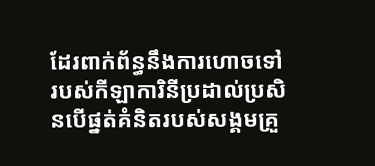ដែរពាក់ព័ន្ធនឹងការហោចទៅរបស់កីឡាការិនីប្រដាល់ប្រសិនបើផ្នត់គំនិតរបស់សង្គមគ្រួ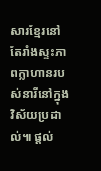សារខ្មែរនៅតែរាំងស្ទះភាពក្លាហានរបស់នារីនៅក្នុងវិស័យប្រដាល់៕ ផ្តល់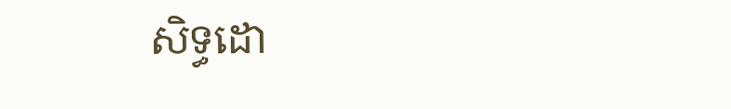សិទ្ធដោ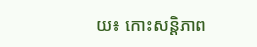យ៖ កោះសន្តិភាព